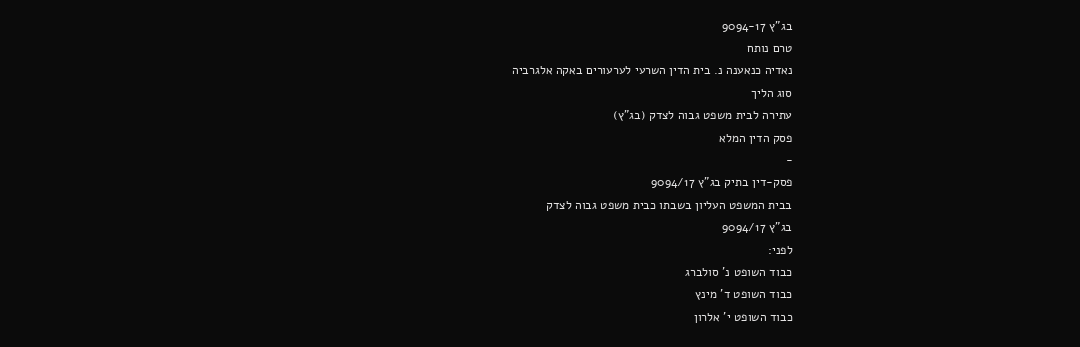בג"ץ 9094-17
טרם נותח
נאדיה כנאענה נ. בית הדין השרעי לערעורים באקה אלגרביה
סוג הליך
עתירה לבית משפט גבוה לצדק (בג"ץ)
פסק הדין המלא
-
פסק-דין בתיק בג"ץ 9094/17
בבית המשפט העליון בשבתו כבית משפט גבוה לצדק
בג"ץ 9094/17
לפני:
כבוד השופט נ' סולברג
כבוד השופט ד' מינץ
כבוד השופט י' אלרון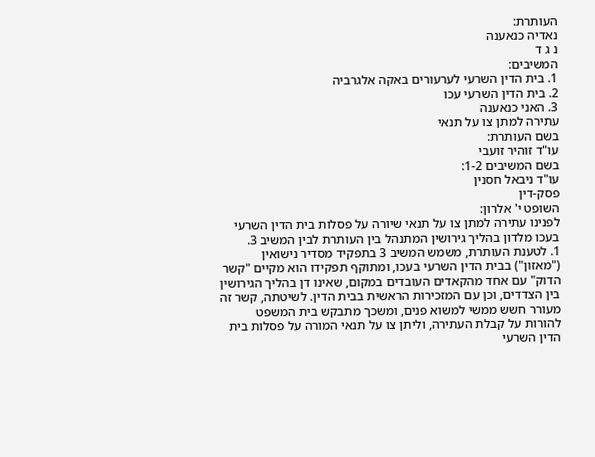העותרת:
נאדיה כנאענה
נ ג ד
המשיבים:
1. בית הדין השרעי לערעורים באקה אלגרביה
2. בית הדין השרעי עכו
3. האני כנאענה
עתירה למתן צו על תנאי
בשם העותרת:
עו"ד זוהיר זועבי
בשם המשיבים 1-2:
עו"ד ניבאל חסנין
פסק-דין
השופט י' אלרון:
לפנינו עתירה למתן צו על תנאי שיורה על פסלות בית הדין השרעי בעכו מלדון בהליך גירושין המתנהל בין העותרת לבין המשיב 3.
1. לטענת העותרת, משמש המשיב 3 בתפקיד מסדיר נישואין ("מאזון") בבית הדין השרעי בעכו, ומתוקף תפקידו הוא מקיים "קשר הדוק" עם אחד מהקאדים העובדים במקום, שאינו דן בהליך הגירושין בין הצדדים, וכן עם המזכירות הראשית בבית הדין. לשיטתה, קשר זה מעורר חשש ממשי למשוא פנים, ומשכך מתבקש בית המשפט להורות על קבלת העתירה, וליתן צו על תנאי המורה על פסלות בית הדין השרעי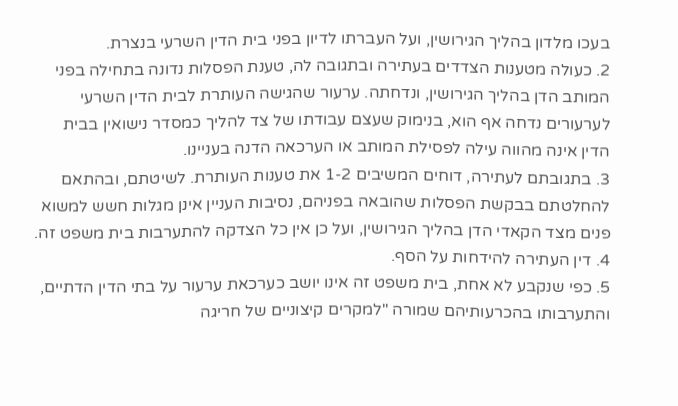בעכו מלדון בהליך הגירושין, ועל העברתו לדיון בפני בית הדין השרעי בנצרת.
2. כעולה מטענות הצדדים בעתירה ובתגובה לה, טענת הפסלות נדונה בתחילה בפני המותב הדן בהליך הגירושין, ונדחתה. ערעור שהגישה העותרת לבית הדין השרעי לערעורים נדחה אף הוא, בנימוק שעצם עבודתו של צד להליך כמסדר נישואין בבית הדין אינה מהווה עילה לפסילת המותב או הערכאה הדנה בעניינו.
3. בתגובתם לעתירה, דוחים המשיבים 1-2 את טענות העותרת. לשיטתם, ובהתאם להחלטתם בבקשת הפסלות שהובאה בפניהם, נסיבות העניין אינן מגלות חשש למשוא פנים מצד הקאדי הדן בהליך הגירושין, ועל כן אין כל הצדקה להתערבות בית משפט זה.
4. דין העתירה להידחות על הסף.
5. כפי שנקבע לא אחת, בית משפט זה אינו יושב כערכאת ערעור על בתי הדין הדתיים, והתערבותו בהכרעותיהם שמורה "למקרים קיצוניים של חריגה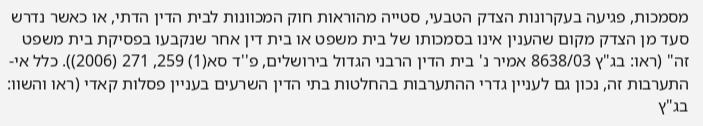מסמכות, פגיעה בעקרונות הצדק הטבעי, סטייה מהוראות חוק המכוונות לבית הדין הדתי, או כאשר נדרש סעד מן הצדק מקום שהענין אינו בסמכותו של בית משפט או בית דין אחר שנקבעו בפסיקת בית משפט זה" (ראו: בג"ץ 8638/03 אמיר נ' בית הדין הרבני הגדול בירושלים, פ''ד סא(1) 259, 271 (2006)). כלל אי-התערבות זה, נכון גם לעניין גדרי ההתערבות בהחלטות בתי הדין השרעים בעניין פסלות קאדי (ראו והשוו: בג"ץ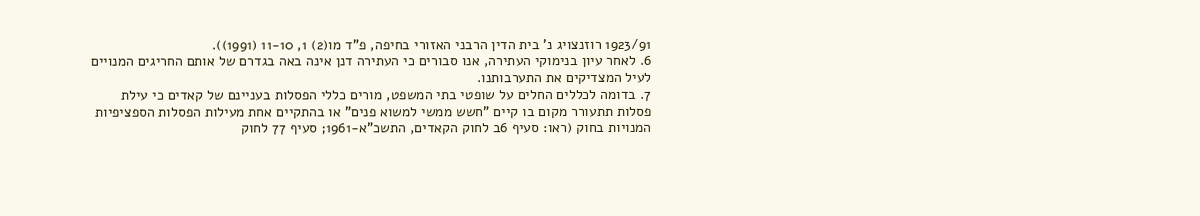1923/91 רוזנצויג נ' בית הדין הרבני האזורי בחיפה, פ"ד מו(2) 1, 11-10 (1991)).
6. לאחר עיון בנימוקי העתירה, אנו סבורים כי העתירה דנן אינה באה בגדרם של אותם החריגים המנויים לעיל המצדיקים את התערבותנו.
7. בדומה לכללים החלים על שופטי בתי המשפט, מורים כללי הפסלות בעניינם של קאדים כי עילת פסלות תתעורר מקום בו קיים "חשש ממשי למשוא פנים" או בהתקיים אחת מעילות הפסלות הספציפיות המנויות בחוק (ראו: סעיף 6ב לחוק הקאדים, התשכ"א-1961; סעיף 77 לחוק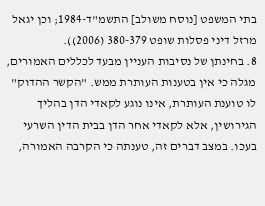בתי המשפט [נוסח משולב] התשמ"ד-1984; וכן יגאל מרזל דיני פסלות שופט 380-379 (2006)).
8. בחינתן של נסיבות העניין מבעד לכללים האמורים, מגלה כי אין בטענות העותרת ממש. "הקשר ההדוק" לו טוענת העותרת, אינו נוגע לקאדי הדן בהליך הגירושין, אלא לקאדי אחר הדן בבית הדין השרעי בעכו. במצב דברים זה, טענתה כי הקרבה האמורה,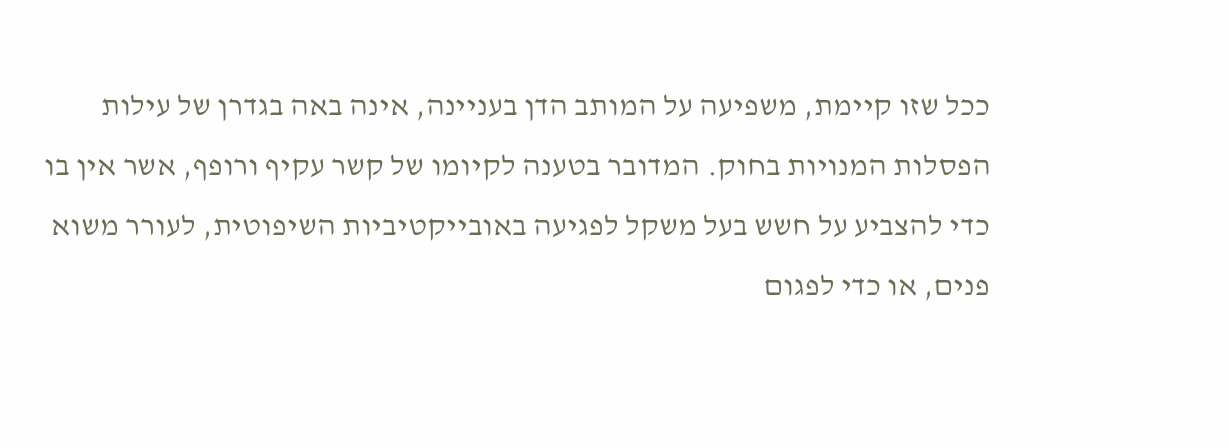ככל שזו קיימת, משפיעה על המותב הדן בעניינה, אינה באה בגדרן של עילות הפסלות המנויות בחוק. המדובר בטענה לקיומו של קשר עקיף ורופף, אשר אין בו כדי להצביע על חשש בעל משקל לפגיעה באובייקטיביות השיפוטית, לעורר משוא פנים, או כדי לפגום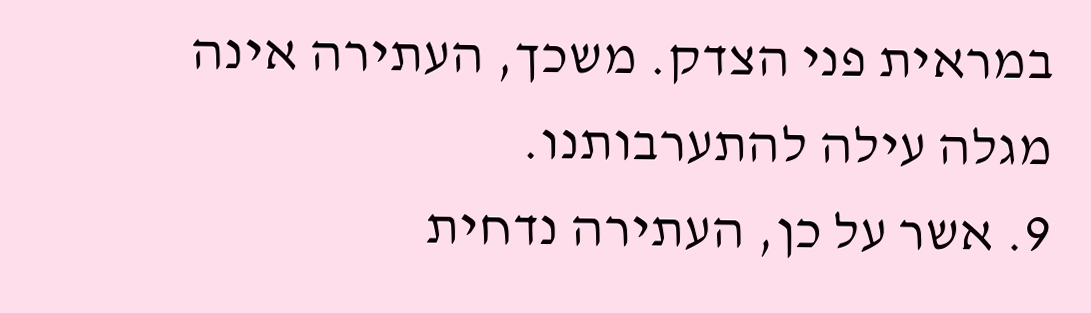במראית פני הצדק. משכך, העתירה אינה מגלה עילה להתערבותנו.
9. אשר על כן, העתירה נדחית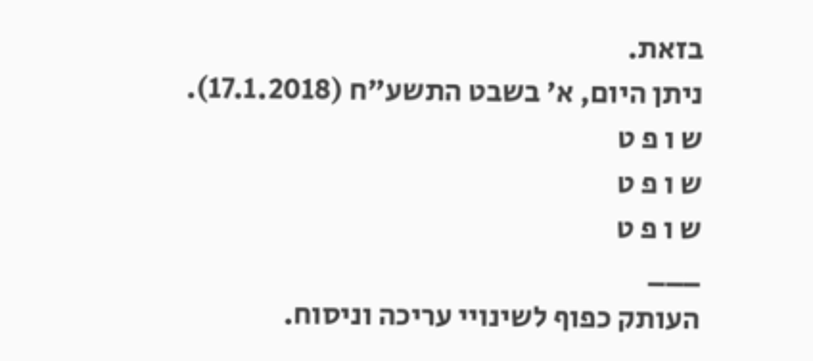בזאת.
ניתן היום, א' בשבט התשע"ח (17.1.2018).
ש ו פ ט
ש ו פ ט
ש ו פ ט
___
העותק כפוף לשינויי עריכה וניסוח.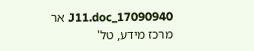17090940_J11.doc אר
מרכז מידע, טל'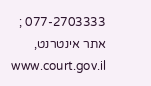077-2703333 ; אתר אינטרנט, www.court.gov.il